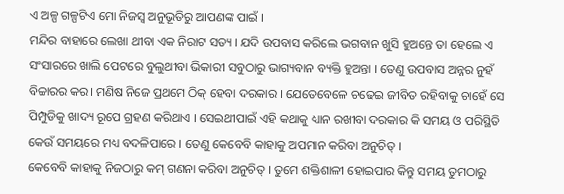ଏ ଅଳ୍ପ ଗଳ୍ପଟିଏ ମୋ ନିଜସ୍ବ ଅନୁଭୂତିରୁ ଆପଣଙ୍କ ପାଇଁ ।
ମନ୍ଦିର ବାହାରେ ଲେଖା ଥୀବା ଏକ ନିରାଟ ସତ୍ୟ । ଯଦି ଉପବାସ କରିଲେ ଭଗବାନ ଖୁସି ହୁଅନ୍ତେ ତା ହେଲେ ଏ ସଂସାରରେ ଖାଲି ପେଟରେ ବୁଲୁଥୀବା ଭିକାରୀ ସବୁଠାରୁ ଭାଗ୍ୟବାନ ବ୍ୟକ୍ତି ହୁଅନ୍ତା । ତେଣୁ ଉପବାସ ଅନ୍ନର ନୁହଁ ବିଚ୍ଚାରର କର। ମଣିଷ ନିଜେ ପ୍ରଥମେ ଠିକ୍ ହେବା ଦରକାର । ଯେତେବେଳେ ଚଢେଇ ଜୀବିତ ରହିବାକୁ ଚାହେଁ ସେ ପିମ୍ପୁଡିକୁ ଖାଦ୍ୟ ରୂପେ ଗ୍ରହଣ କରିଥାଏ । ସେଇଥୀପାଇଁ ଏହି କଥାକୁ ଧ୍ୟାନ ରଖୀବା ଦରକାର କି ସମୟ ଓ ପରିସ୍ଥିତି କେଉଁ ସମୟରେ ମଧ୍ୟ ବଦଳିପାରେ । ତେଣୁ କେବେବି କାହାକୁ ଅପମାନ କରିବା ଅନୁଚିତ୍ ।
କେବେବି କାହାକୁ ନିଜଠାରୁ କମ୍ ଗଣନା କରିବା ଅନୁଚିତ୍ । ତୁମେ ଶକ୍ତିଶାଳୀ ହୋଇପାର କିନ୍ତୁ ସମୟ ତୁମଠାରୁ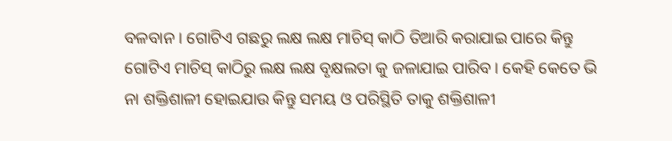ବଳବାନ । ଗୋଟିଏ ଗଛରୁ ଲକ୍ଷ ଲକ୍ଷ ମାଚିସ୍ କାଠି ତିଆରି କରାଯାଇ ପାରେ କିନ୍ତୁ ଗୋଟିଏ ମାଚିସ୍ କାଠିରୁ ଲକ୍ଷ ଲକ୍ଷ ବୃକ୍ଷଲତା କୁ ଜଳାଯାଇ ପାରିବ । କେହି କେତେ ଭି ନା ଶକ୍ତିଶାଳୀ ହୋଇଯାଉ କିନ୍ତୁ ସମୟ ଓ ପରିସ୍ଥିତି ତାକୁ ଶକ୍ତିଶାଳୀ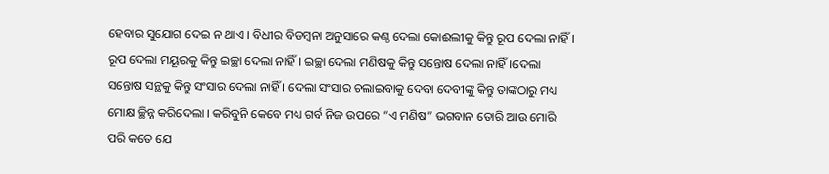ହେବାର ସୁଯୋଗ ଦେଇ ନ ଥାଏ । ବିଧୀର ବିଡମ୍ବନା ଅନୁସାରେ କଣ୍ଠ ଦେଲା କୋଈଲୀକୁ କିନ୍ତୁ ରୂପ ଦେଲା ନାହିଁ । ରୂପ ଦେଲା ମୟୂରକୁ କିନ୍ତୁ ଇଚ୍ଛା ଦେଲା ନାହିଁ । ଇଚ୍ଛା ଦେଲା ମଣିଷକୁ କିନ୍ତୁ ସନ୍ତୋଷ ଦେଲା ନାହିଁ।ଦେଲା ସନ୍ତୋଷ ସନ୍ଥକୁ କିନ୍ତୁ ସଂସାର ଦେଲା ନାହିଁ । ଦେଲା ସଂସାର ଚଲାଇବାକୁ ଦେବା ଦେବୀଙ୍କୁ କିନ୍ତୁ ତାଙ୍କଠାରୁ ମଧ୍ୟ ମୋକ୍ଷ ଚ୍ଛିନ୍ନ କରିଦେଲା । କରିବୁନି କେବେ ମଧ୍ୟ ଗର୍ବ ନିଜ ଉପରେ “ଏ ମଣିଷ” ଭଗବାନ ତୋରି ଆଉ ମୋରି ପରି କତେ ଯେ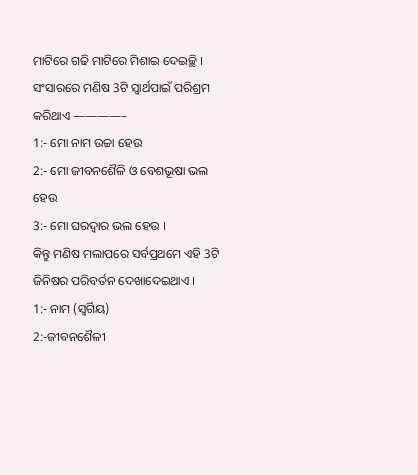ମାଟିରେ ଗଢି ମାଟିରେ ମିଶାଇ ଦେଇଚ୍ଛି । ସଂସାରରେ ମଣିଷ 3ଟି ସ୍ବାର୍ଥପାଇଁ ପରିଶ୍ରମ କରିଥାଏ ————–
1:- ମୋ ନାମ ଉଚ୍ଚା ହେଉ
2:- ମୋ ଜୀବନଶୈଳି ଓ ବେଶଭୂଷା ଭଲ ହେଉ
3:- ମୋ ଘରଦ୍ବାର ଭଲ ହେଉ ।
କିନ୍ତୁ ମଣିଷ ମଲାପରେ ସର୍ବପ୍ରଥମେ ଏହି 3ଟି ଜିନିଷର ପରିବର୍ତନ ଦେଖାଦେଇଥାଏ ।
1:- ନାମ (ସ୍ବର୍ଗିୟ)
2:-ଜୀବନଶୈଳୀ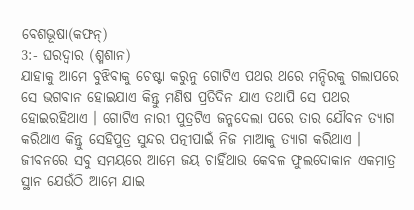ବେଶଭୂଷା(କଫନ୍)
3:- ଘରଦ୍ବାର (ଶ୍ମଶାନ)
ଯାହାକୁ ଆମେ ବୁଝିବାକୁ ଚେଷ୍ଟା କରୁନୁ ଗୋଟିଏ ପଥର ଥରେ ମନ୍ଦିରକୁ ଗଲାପରେ ସେ ଭଗବାନ ହୋଇଯାଏ କିନ୍ତୁ ମଣିଷ ପ୍ରତିଦିନ ଯାଏ ତଥାପି ସେ ପଥର ହୋଇରହିଥାଏ । ଗୋଟିଏ ନାରୀ ପୁତ୍ରଟିଏ ଜନ୍ମଦେଲା ପରେ ତାର ଯୌବନ ତ୍ୟାଗ କରିଥାଏ କିନ୍ତୁ ସେହିପୁତ୍ର ସୁନ୍ଦର ପତ୍ନୀପାଇଁ ନିଜ ମାଆକୁ ତ୍ୟାଗ କରିଥାଏ ।
ଜୀବନରେ ସବୁ ସମୟରେ ଆମେ ଜୟ ଚାହିଁଥାଉ କେବଳ ଫୁଲଦୋକାନ ଏକମାତ୍ର ସ୍ଥାନ ଯେଉଁଠି ଆମେ ଯାଇ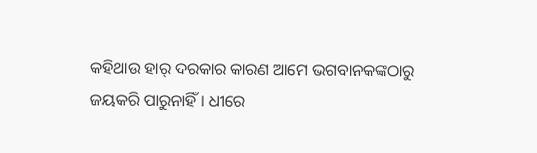କହିଥାଉ ହାର୍ ଦରକାର କାରଣ ଆମେ ଭଗବାନକଙ୍କଠାରୁ ଜୟକରି ପାରୁନାହିଁ । ଧୀରେ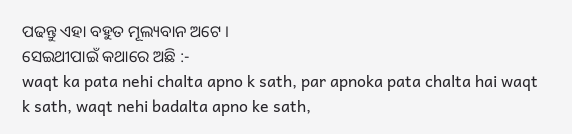ପଢନ୍ତୁ ଏହା ବହୁତ ମୂଲ୍ୟବାନ ଅଟେ ।
ସେଇଥୀପାଇଁ କଥାରେ ଅଛି :-
waqt ka pata nehi chalta apno k sath, par apnoka pata chalta hai waqt k sath, waqt nehi badalta apno ke sath,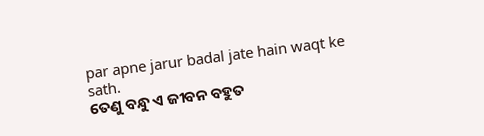par apne jarur badal jate hain waqt ke sath.
ତେଣୁ ବନ୍ଧୁ ଏ ଜୀବନ ବହୁତ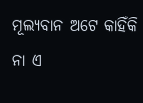ମୂଲ୍ୟବାନ ଅଟେ କାହିଁକି ନା ଏ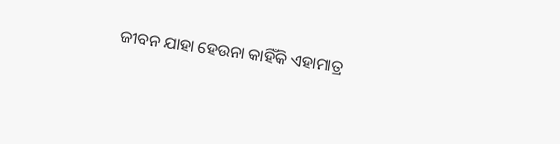ଜୀବନ ଯାହା ହେଉନା କାହିଁକି ଏହାମାତ୍ର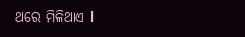ଥରେ ମିଳିଥାଏ l